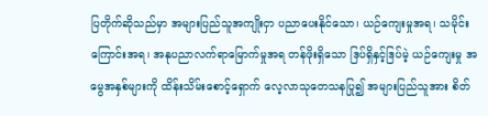ပြတိုက်ဆိုသည်မှာ အများပြည်သူအကျိုးငှာ ပညာပေးနိုင်သော၊ ယဉ်ကျေးမှုအရ၊ သမိုင်းကြောင်းအရ၊ အနုပညာလက်ရာမြောက်မှုအရ တန်ဖိုးရှိသော ဒြပ်ရှိနှင့်ဒြပ်မဲ့ ယဉ်ကျေးမှု အမွေအနှစ်များကို ထိန်းသိမ်းစောင့်ရှောက် လေ့လာသုတေသနပြု၍ အများပြည်သူအား စိတ်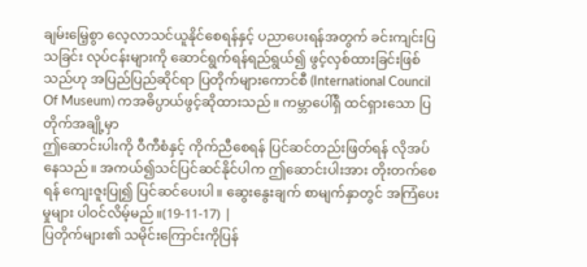ချမ်းမြေ့စွာ လေ့လာသင်ယူနိုင်စေရန်နှင့် ပညာပေးရန်အတွက် ခင်းကျင်းပြသခြင်း လုပ်ငန်းများကို ဆောင်ရွက်ရန်ရည်ရွယ်၍ ဖွင့်လှစ်ထားခြင်းဖြစ်သည်ဟု အပြည်ပြည်ဆိုင်ရာ ပြတိုက်များကောင်စီ (International Council Of Museum) ကအဓိပ္ပာယ်ဖွင့်ဆိုထားသည်။ ကမ္ဘာပေါ်ရှိ ထင်ရှားသော ပြတိုက်အချို့မှာ
ဤဆောင်းပါးကို ဝီကီစံနှင့် ကိုက်ညီစေရန် ပြင်ဆင်တည်းဖြတ်ရန် လိုအပ်နေသည်။ အကယ်၍သင်ပြင်ဆင်နိုင်ပါက ဤဆောင်းပါးအား တိုးတက်စေရန် ကျေးဇူးပြု၍ ပြင်ဆင်ပေးပါ။ ဆွေးနွေးချက် စာမျက်နှာတွင် အကြံပေးမှုများ ပါဝင်လိမ့်မည်။(19-11-17) |
ပြတိုက်များ၏ သမိုင်းကြောင်းကိုပြန်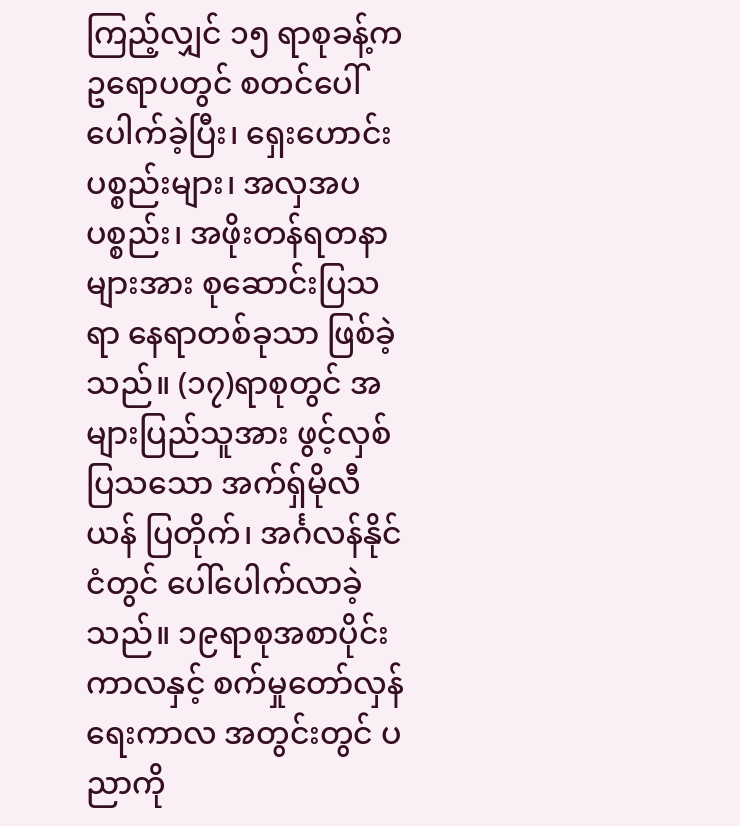ကြည့်လျှင် ၁၅ ရာစုခန့်က ဥရောပတွင် စတင်ပေါ်ပေါက်ခဲ့ပြီး၊ ရှေးဟောင်းပစ္စည်းများ၊ အလှအပပစ္စည်း၊ အဖိုးတန်ရတနာများအား စုဆောင်းပြသရာ နေရာတစ်ခုသာ ဖြစ်ခဲ့သည်။ (၁၇)ရာစုတွင် အများပြည်သူအား ဖွင့်လှစ်ပြသသော အက်ရှ်မိုလီယန် ပြတိုက်၊ အင်္ဂလန်နိုင်ငံတွင် ပေါ်ပေါက်လာခဲ့သည်။ ၁၉ရာစုအစာပိုင်းကာလနှင့် စက်မှုတော်လှန်ရေးကာလ အတွင်းတွင် ပညာကို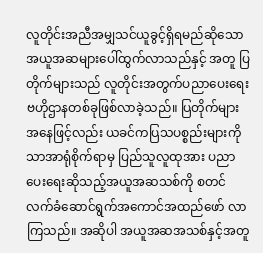လူတိုင်းအညီအမျှသင်ယူခွင့်ရှိရမည်ဆိုသော အယူအဆများပေါ်ထွက်လာသည်နှင့် အတူ ပြတိုက်များသည် လူတိုင်းအတွက်ပညာပေးရေးဗဟိုဌာနတစ်ခုဖြစ်လာခဲ့သည်။ ပြတိုက်များအနေဖြင့်လည်း ယခင်ကပြသပစ္စည်းများကိုသာအာရုံစိုက်ရာမှ ပြည်သူလူထုအား ပညာပေးရေးဆိုသည့်အယူအဆသစ်ကို စတင်လက်ခံဆောင်ရွက်အကောင်အထည်ဖော် လာကြသည်။ အဆိုပါ အယူအဆအသစ်နှင့်အတူ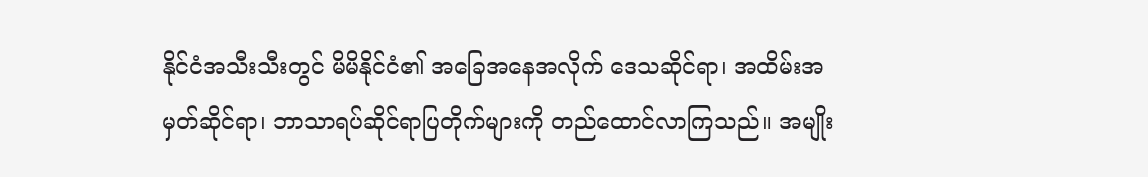နိုင်ငံအသီးသီးတွင် မိမိနိုင်ငံ၏ အခြေအနေအလိုက် ဒေသဆိုင်ရာ၊ အထိမ်းအမှတ်ဆိုင်ရာ၊ ဘာသာရပ်ဆိုင်ရာပြတိုက်များကို တည်ထောင်လာကြသည်။ အမျိုး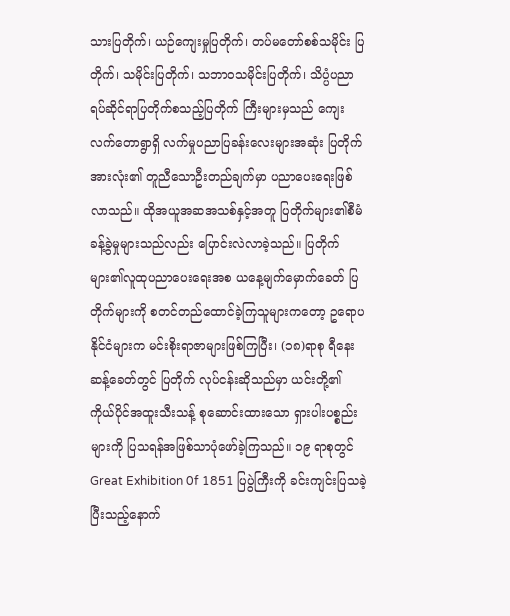သားပြတိုက်၊ ယဉ်ကျေးမှုပြတိုက်၊ တပ်မတော်စစ်သမိုင်း ပြတိုက်၊ သမိုင်းပြတိုက်၊ သဘာဝသမိုင်းပြတိုက်၊ သိပ္ပံပညာရပ်ဆိုင်ရာပြတိုက်စသည့်ပြတိုက် ကြီးများမှသည် ကျေးလက်တောရွာရှိ လက်မှုပညာပြခန်းလေးများအဆုံး ပြတိုက်အားလုံး၏ တူညီသောဦးတည်ချက်မှာ ပညာပေးရေးဖြစ်လာသည်။ ထိုအယူအဆအသစ်နှင့်အတူ ပြတိုက်များ၏စီမံခန့်ခွဲမှုများသည်လည်း ပြောင်းလဲလာခဲ့သည်။ ပြတိုက်များ၏လူထုပညာပေးရေးအစ ယနေ့မျက်မှောက်ခေတ် ပြတိုက်များကို စတင်တည်ထောင်ခဲ့ကြသူများကတော့ ဥရောပနိုင်ငံများက မင်းစိုးရာဇာများဖြစ်ကြပြီး၊ (၁၈)ရာစု ရီနေးဆန့်ခေတ်တွင် ပြတိုက် လုပ်ငန်းဆိုသည်မှာ ယင်းတို့၏ ကိုယ်ပိုင်အထူးသီးသန့် စုဆောင်းထားသော ရှားပါးပစ္စည်း များကို ပြသရန်အဖြစ်သာပုံဖော်ခဲ့ကြသည်။ ၁၉ ရာစုတွင် Great Exhibition 0f 1851 ပြပွဲကြီးကို ခင်းကျင်းပြသခဲ့ပြီးသည့်နောက်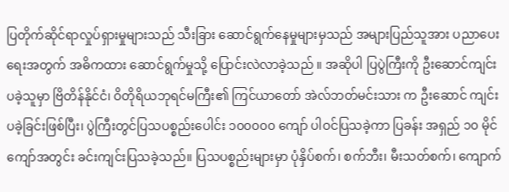ပြတိုက်ဆိုင်ရာလှုပ်ရှားမှုများသည် သီးခြား ဆောင်ရွက်နေမှုများမှသည် အများပြည်သူအား ပညာပေးရေးအတွက် အဓိကထား ဆောင်ရွက်မှုသို့ ပြောင်းလဲလာခဲ့သည် ။ အဆိုပါ ပြပွဲကြီးကို ဦးဆောင်ကျင်းပခဲ့သူမှာ ဗြိတိန်နိုင်ငံ၊ ဝိတိုရိယဘုရင်မကြီး၏ ကြင်ယာတော် အဲလ်ဘတ်မင်းသား က ဦးဆောင် ကျင်းပခဲ့ခြင်းဖြစ်ပြီး၊ ပွဲကြီးတွင်ပြသပစ္စည်းပေါင်း ၁၀၀၀၀၀ ကျော် ပါဝင်ပြသခဲ့ကာ ပြခန်း အရှည် ၁၀ မိုင်ကျော်အတွင်း ခင်းကျင်းပြသခဲ့သည်။ ပြသပစ္စည်းများမှာ ပုံနှိပ်စက်၊ စက်ဘီး၊ မီးသတ်စက်၊ ကျောက်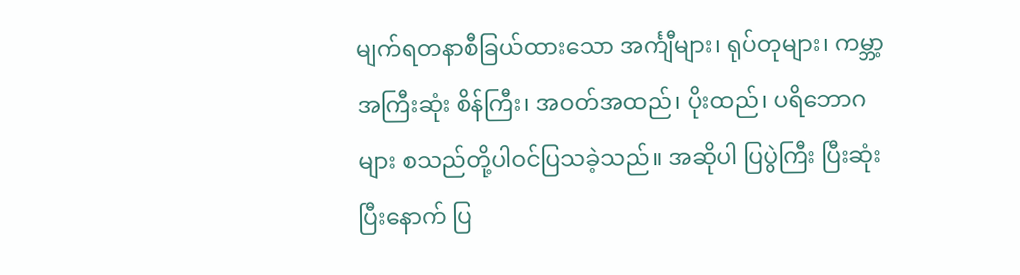မျက်ရတနာစီခြယ်ထားသော အင်္ကျီများ၊ ရုပ်တုများ၊ ကမ္ဘာ့အကြီးဆုံး စိန်ကြီး၊ အဝတ်အထည်၊ ပိုးထည်၊ ပရိဘောဂများ စသည်တို့ပါဝင်ပြသခဲ့သည်။ အဆိုပါ ပြပွဲကြီး ပြီးဆုံးပြီးနောက် ပြ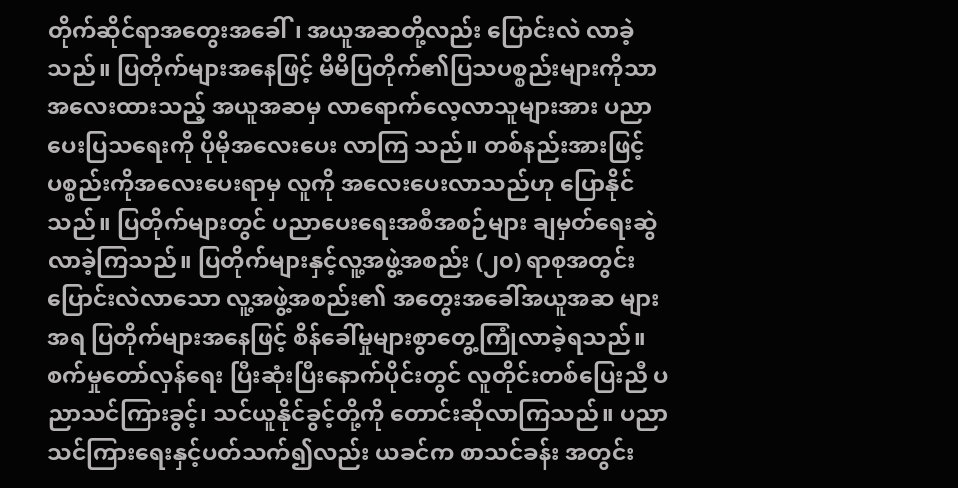တိုက်ဆိုင်ရာအတွေးအခေါ်၊ အယူအဆတို့လည်း ပြောင်းလဲ လာခဲ့သည်။ ပြတိုက်များအနေဖြင့် မိမိပြတိုက်၏ပြသပစ္စည်းများကိုသာ အလေးထားသည့် အယူအဆမှ လာရောက်လေ့လာသူများအား ပညာပေးပြသရေးကို ပိုမိုအလေးပေး လာကြ သည်။ တစ်နည်းအားဖြင့် ပစ္စည်းကိုအလေးပေးရာမှ လူကို အလေးပေးလာသည်ဟု ပြောနိုင်သည်။ ပြတိုက်များတွင် ပညာပေးရေးအစီအစဉ်များ ချမှတ်ရေးဆွဲလာခဲ့ကြသည်။ ပြတိုက်များနှင့်လူ့အဖွဲ့အစည်း (၂၀) ရာစုအတွင်း ပြောင်းလဲလာသော လူ့အဖွဲ့အစည်း၏ အတွေးအခေါ်အယူအဆ များအရ ပြတိုက်များအနေဖြင့် စိန်ခေါ်မှုများစွာတွေ့ကြုံလာခဲ့ရသည်။ စက်မှုတော်လှန်ရေး ပြီးဆုံးပြီးနောက်ပိုင်းတွင် လူတိုင်းတစ်ပြေးညီ ပညာသင်ကြားခွင့်၊ သင်ယူနိုင်ခွင့်တို့ကို တောင်းဆိုလာကြသည်။ ပညာသင်ကြားရေးနှင့်ပတ်သက်၍လည်း ယခင်က စာသင်ခန်း အတွင်း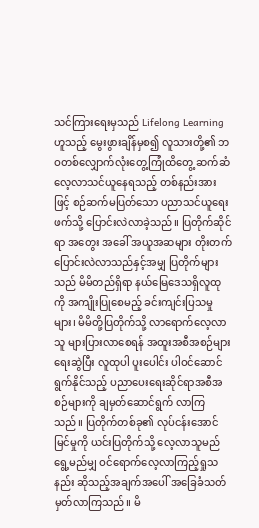သင်ကြားရေးမှသည် Lifelong Learning ဟူသည့် မွေးဖွားချိန်မှစ၍ လူသားတို့၏ ဘဝတစ်လျှောက်လုံးတွေ့ကြုံထိတွေ့ ဆက်ဆံလေ့လာသင်ယူနေရသည့် တစ်နည်းအားဖြင့် စဉ်ဆက်မပြတ်သော ပညာသင်ယူရေးဖက်သို့ ပြောင်းလဲလာခဲ့သည်။ ပြတိုက်ဆိုင်ရာ အတွေး အခေါ် အယူအဆများ တိုးတက်ပြောင်းလဲလာသည်နှင့်အမျှ ပြတိုက်များသည် မိမိတည်ရှိရာ နယ်မြေဒေသရှိလူထုကို အကျိုးပြုစေမည့် ခင်းကျင်းပြသမှုများ၊ မိမိတို့ပြတိုက်သို့ လာရောက်လေ့လာသူ များပြားလာစေရန် အထူးအစီအစဉ်များရေးဆွဲပြီး လူထုပါ ပူးပေါင်း ပါဝင်ဆောင်ရွက်နိုင်သည့် ပညာပေးရေးဆိုင်ရာအစီအစဉ်များကို ချမှတ်ဆောင်ရွက် လာကြ သည်။ ပြတိုက်တစ်ခု၏ လုပ်ငန်းအောင်မြင်မှုကို ယင်းပြတိုက်သို့ လေ့လာသူမည်ရွေ့မည်မျှ ဝင်ရောက်လေ့လာကြည့်ရှုသနည်း ဆိုသည့်အချက်အပေါ် အခြေခံသတ်မှတ်လာကြသည်။ မိ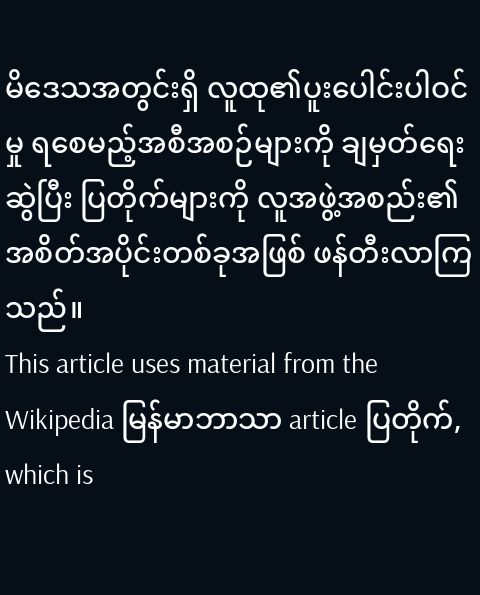မိဒေသအတွင်းရှိ လူထု၏ပူးပေါင်းပါဝင်မှု ရစေမည့်အစီအစဉ်များကို ချမှတ်ရေးဆွဲပြီး ပြတိုက်များကို လူအဖွဲ့အစည်း၏အစိတ်အပိုင်းတစ်ခုအဖြစ် ဖန်တီးလာကြသည်။
This article uses material from the Wikipedia မြန်မာဘာသာ article ပြတိုက်, which is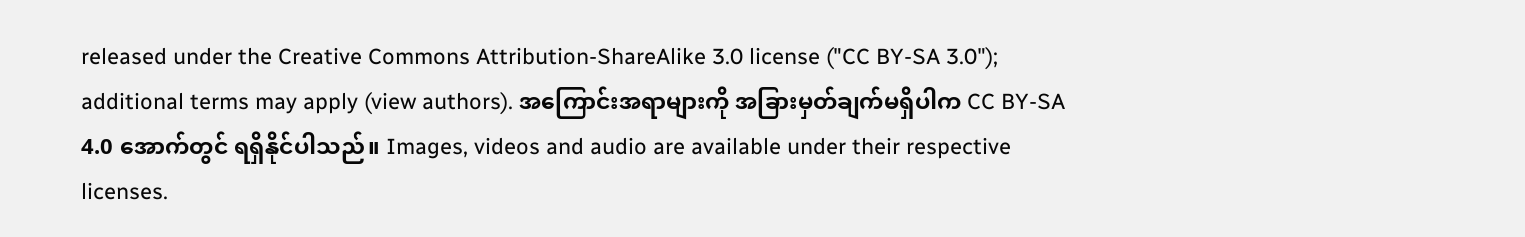released under the Creative Commons Attribution-ShareAlike 3.0 license ("CC BY-SA 3.0"); additional terms may apply (view authors). အကြောင်းအရာများကို အခြားမှတ်ချက်မရှိပါက CC BY-SA 4.0 အောက်တွင် ရရှိနိုင်ပါသည်။ Images, videos and audio are available under their respective licenses.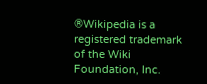®Wikipedia is a registered trademark of the Wiki Foundation, Inc.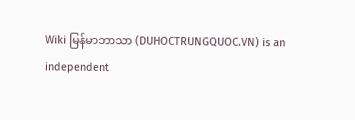Wiki မြန်မာဘာသာ (DUHOCTRUNGQUOC.VN) is an independent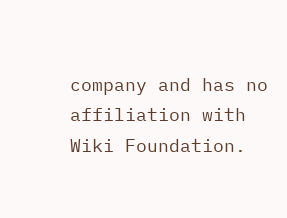company and has no affiliation with Wiki Foundation.